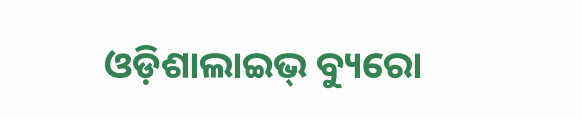ଓଡ଼ିଶାଲାଇଭ୍ ବ୍ୟୁରୋ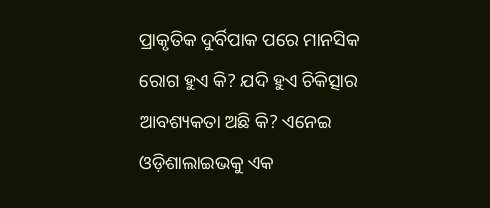ପ୍ରାକୃତିକ ଦୁର୍ବିପାକ ପରେ ମାନସିକ ରୋଗ ହୁଏ କି? ଯଦି ହୁଏ ଚିକିତ୍ସାର ଆବଶ୍ୟକତା ଅଛି କି? ଏନେଇ ଓଡ଼ିଶାଲାଇଭକୁ ଏକ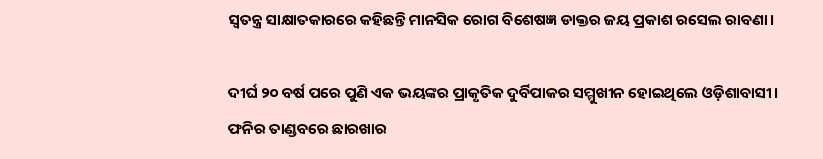ସ୍ୱତନ୍ତ୍ର ସାକ୍ଷାତକାରରେ କହିଛନ୍ତି ମାନସିକ ରୋଗ ବିଶେଷଜ୍ଞ ଡାକ୍ତର ଜୟ ପ୍ରକାଶ ରସେଲ ରାବଣା।

ଦୀର୍ଘ ୨୦ ବର୍ଷ ପରେ ପୁଣି ଏକ ଭୟଙ୍କର ପ୍ରାକୃତିକ ଦୁର୍ବିପାକର ସମ୍ମୁଖୀନ ହୋଇଥିଲେ ଓଡ଼ିଶାବାସୀ। ଫନିର ତାଣ୍ଡବରେ ଛାରଖାର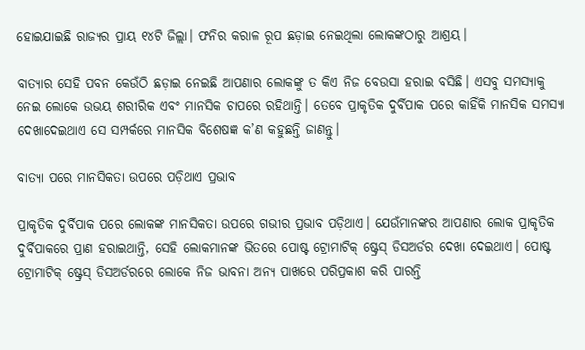ହୋଇଯାଇଛି ରାଜ୍ୟର ପ୍ରାୟ ୧୪ଟି ଜିଲ୍ଲା। ଫନିର କରାଳ ରୂପ ଛଡ଼ାଇ ନେଇଥିଲା ଲୋକଙ୍କଠାରୁ ଆଶ୍ରୟ।

ବାତ୍ୟାର ସେହି ପବନ କେଉଁଠି ଛଡ଼ାଇ ନେଇଛି ଆପଣାର ଲୋକଙ୍କୁ ତ କିଏ ନିଜ ବେଉସା ହରାଇ ବସିଛି। ଏସବୁ ସମସ୍ୟାକୁ ନେଇ ଲୋକେ ଉଭୟ ଶରୀରିକ ଏବଂ ମାନସିକ ଚାପରେ ରହିଥାନ୍ତି। ତେବେ ପ୍ରାକୃତିକ ଦୁର୍ବିପାକ ପରେ କାହିଁକି ମାନସିକ ସମସ୍ୟା ଦେଖାଦେଇଥାଏ ସେ ସମ୍ପର୍କରେ ମାନସିକ ବିଶେଷଜ୍ଞ କ’ଣ କହୁଛନ୍ତି ଜାଣନ୍ତୁ।

ବାତ୍ୟା ପରେ ମାନସିକତା ଉପରେ ପଡ଼ିଥାଏ ପ୍ରଭାବ

ପ୍ରାକୃତିକ ଦୁର୍ବିପାକ ପରେ ଲୋକଙ୍କ ମାନସିକତା ଉପରେ ଗଭୀର ପ୍ରଭାବ ପଡ଼ିଥାଏ। ଯେଉଁମାନଙ୍କର ଆପଣାର ଲୋକ ପ୍ରାକୃତିକ ଦୁର୍ବିପାକରେ ପ୍ରାଣ ହରାଇଥାନ୍ତି, ସେହି ଲୋକମାନଙ୍କ ଭିତରେ ପୋଷ୍ଟ ଟ୍ରୋମାଟିକ୍ ଷ୍ଟ୍ରେସ୍ ଡିସଅର୍ଡର ଦେଖା ଦେଇଥାଏ। ପୋଷ୍ଟ ଟ୍ରୋମାଟିକ୍ ଷ୍ଟ୍ରେସ୍ ଡିସଅର୍ଡରରେ ଲୋକେ ନିଜ ଭାବନା ଅନ୍ୟ ପାଖରେ ପରିପ୍ରକାଶ କରି ପାରନ୍ତି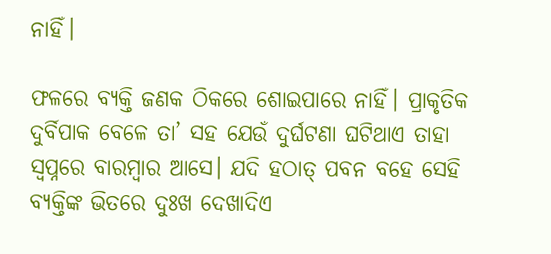ନାହିଁ।

ଫଳରେ ବ୍ୟକ୍ତି ଜଣକ ଠିକରେ ଶୋଇପାରେ ନାହିଁ। ପ୍ରାକୃତିକ ଦୁର୍ବିପାକ ବେଳେ ତା’ ସହ ଯେଉଁ ଦୁର୍ଘଟଣା ଘଟିଥାଏ ତାହା ସ୍ୱପ୍ନରେ ବାରମ୍ବାର ଆସେ। ଯଦି ହଠାତ୍ ପବନ ବହେ ସେହି ବ୍ୟକ୍ତିଙ୍କ ଭିତରେ ଦୁଃଖ ଦେଖାଦିଏ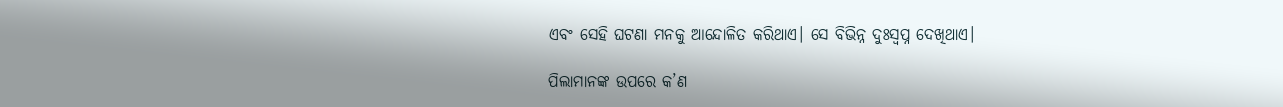ଏବଂ ସେହି ଘଟଣା ମନକୁ ଆନ୍ଦୋଳିତ କରିଥାଏ। ସେ ବିଭିନ୍ନ ଦୁଃସ୍ୱପ୍ନ ଦେଖିଥାଏ।

ପିଲାମାନଙ୍କ ଉପରେ କ’ଣ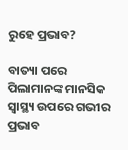ରୁହେ ପ୍ରଭାବ?

ବାତ୍ୟା ପରେ ପିଲାମାନଙ୍କ ମାନସିକ ସ୍ୱାସ୍ଥ୍ୟ ଉପରେ ଗଭୀର ପ୍ରଭାବ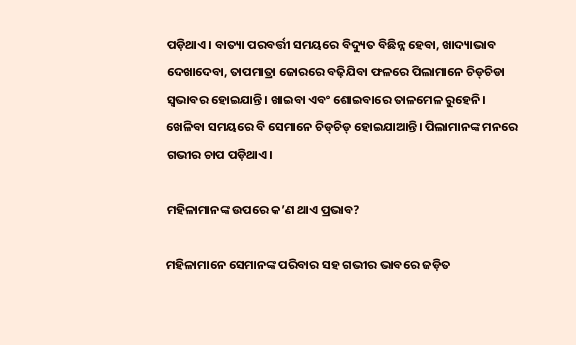ପଡ଼ିଥାଏ। ବାତ୍ୟା ପରବର୍ତ୍ତୀ ସମୟରେ ବିଦ୍ୟୁତ ବିଛିନ୍ନ ହେବା, ଖାଦ୍ୟାଭାବ ଦେଖାଦେବା, ତାପମାତ୍ରା ଜୋରରେ ବଢ଼ିଯିବା ଫଳରେ ପିଲାମାନେ ଚିଡ୍‌ଚିଡା ସ୍ୱଭାବର ହୋଇଯାନ୍ତି। ଖାଇବା ଏବଂ ଶୋଇବାରେ ତାଳମେଳ ରୁହେନି। ଖେଳିବା ସମୟରେ ବି ସେମାନେ ଚିଡ୍‌ଚିଡ୍ ହୋଇଯାଆନ୍ତି। ପିଲାମାନଙ୍କ ମନରେ ଗଭୀର ଚାପ ପଡ଼ିଥାଏ।

ମହିଳାମାନଙ୍କ ଉପରେ କ’ଣ ଥାଏ ପ୍ରଭାବ?

ମହିଳାମାନେ ସେମାନଙ୍କ ପରିବାର ସହ ଗଭୀର ଭାବରେ ଜଡ଼ିତ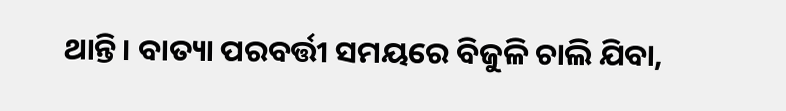ଥାନ୍ତି। ବାତ୍ୟା ପରବର୍ତ୍ତୀ ସମୟରେ ବିଜୁଳି ଚାଲି ଯିବା,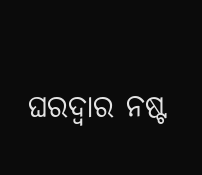ଘରଦ୍ୱାର ନଷ୍ଟ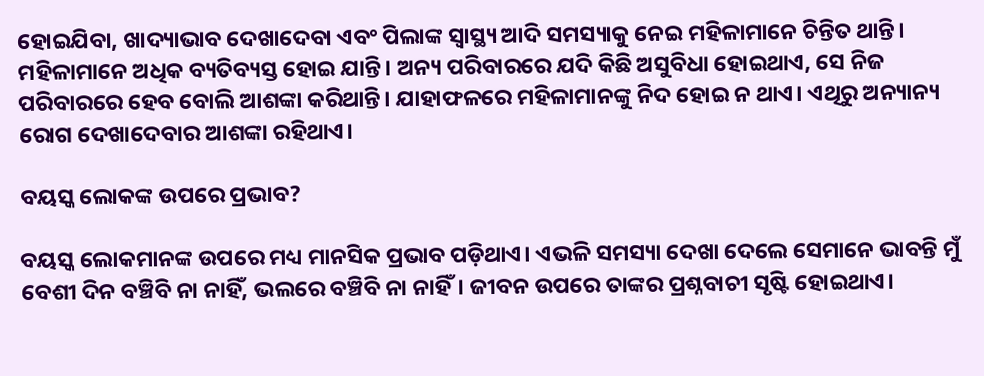ହୋଇଯିବା, ଖାଦ୍ୟାଭାବ ଦେଖାଦେବା ଏବଂ ପିଲାଙ୍କ ସ୍ୱାସ୍ଥ୍ୟ ଆଦି ସମସ୍ୟାକୁ ନେଇ ମହିଳାମାନେ ଚିନ୍ତିତ ଥାନ୍ତି। ମହିଳାମାନେ ଅଧିକ ବ୍ୟତିବ୍ୟସ୍ତ ହୋଇ ଯାନ୍ତି। ଅନ୍ୟ ପରିବାରରେ ଯଦି କିଛି ଅସୁବିଧା ହୋଇଥାଏ, ସେ ନିଜ ପରିବାରରେ ହେବ ବୋଲି ଆଶଙ୍କା କରିଥାନ୍ତି। ଯାହାଫଳରେ ମହିଳାମାନଙ୍କୁ ନିଦ ହୋଇ ନ ଥାଏ। ଏଥିରୁ ଅନ୍ୟାନ୍ୟ ରୋଗ ଦେଖାଦେବାର ଆଶଙ୍କା ରହିଥାଏ।

ବୟସ୍କ ଲୋକଙ୍କ ଉପରେ ପ୍ରଭାବ?

ବୟସ୍କ ଲୋକମାନଙ୍କ ଉପରେ ମଧ୍ୟ ମାନସିକ ପ୍ରଭାବ ପଡ଼ିଥାଏ। ଏଭଳି ସମସ୍ୟା ଦେଖା ଦେଲେ ସେମାନେ ଭାବନ୍ତି ମୁଁ ବେଶୀ ଦିନ ବଞ୍ଚିବି ନା ନାହିଁ, ଭଲରେ ବଞ୍ଚିବି ନା ନାହିଁ। ଜୀବନ ଉପରେ ତାଙ୍କର ପ୍ରଶ୍ନବାଚୀ ସୃଷ୍ଟି ହୋଇଥାଏ।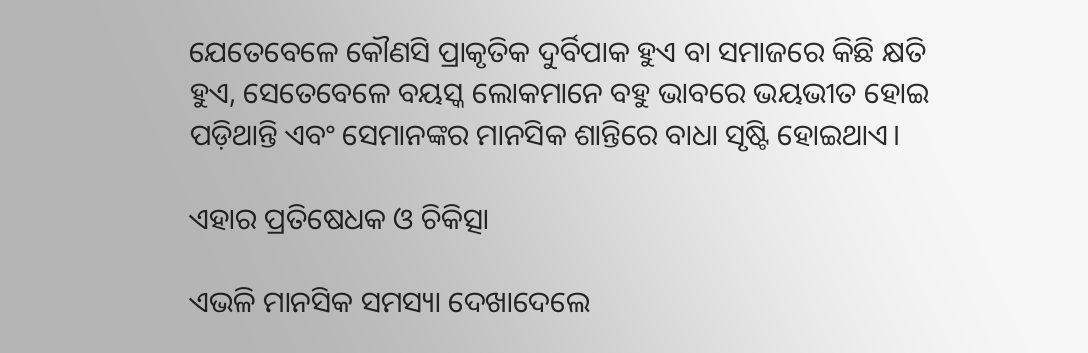ଯେତେବେଳେ କୌଣସି ପ୍ରାକୃତିକ ଦୁର୍ବିପାକ ହୁଏ ବା ସମାଜରେ କିଛି କ୍ଷତି ହୁଏ, ସେତେବେଳେ ବୟସ୍କ ଲୋକମାନେ ବହୁ ଭାବରେ ଭୟଭୀତ ହୋଇ ପଡ଼ିଥାନ୍ତି ଏବଂ ସେମାନଙ୍କର ମାନସିକ ଶାନ୍ତିରେ ବାଧା ସୃଷ୍ଟି ହୋଇଥାଏ।

ଏହାର ପ୍ରତିଷେଧକ ଓ ଚିକିତ୍ସା

ଏଭଳି ମାନସିକ ସମସ୍ୟା ଦେଖାଦେଲେ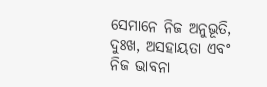ସେମାନେ ନିଜ ଅନୁଭୂତି, ଦୁଃଖ, ଅସହାୟତା ଏବଂ ନିଜ ଭାବନା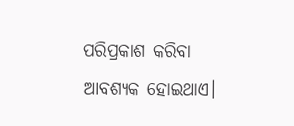ପରିପ୍ରକାଶ କରିବା ଆବଶ୍ୟକ ହୋଇଥାଏ।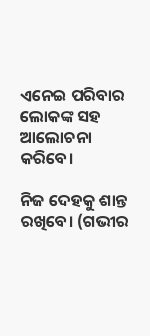ଏନେଇ ପରିବାର ଲୋକଙ୍କ ସହ ଆଲୋଚନା କରିବେ।

ନିଜ ଦେହକୁ ଶାନ୍ତ ରଖିବେ। (ଗଭୀର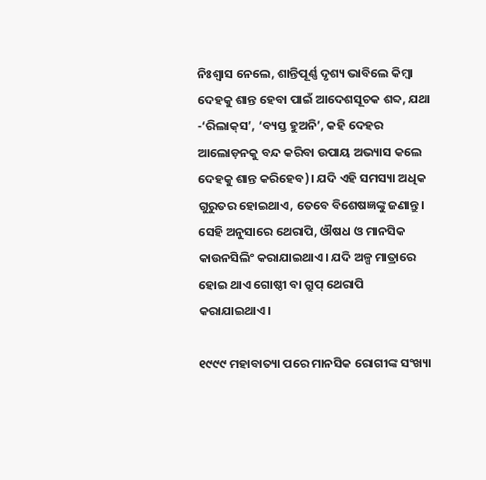ନିଃଶ୍ୱାସ ନେଲେ, ଶାନ୍ତିପୂର୍ଣ୍ଣ ଦୃଶ୍ୟ ଭାବିଲେ କିମ୍ବା ଦେହକୁ ଶାନ୍ତ ହେବା ପାଇଁ ଆଦେଶସୂଚକ ଶବ୍ଦ, ଯଥା -‘ରିଲାକ୍‌ସ’, ‘ବ୍ୟସ୍ତ ହୁଅନି’, କହି ଦେହର ଆଲୋଡ଼ନକୁ ବନ୍ଦ କରିବା ଉପାୟ ଅଭ୍ୟାସ କଲେ ଦେହକୁ ଶାନ୍ତ କରିହେବ)। ଯଦି ଏହି ସମସ୍ୟା ଅଧିକ ଗୁରୁତର ହୋଇଥାଏ, ତେବେ ବିଶେଷଜ୍ଞଙ୍କୁ ଜଣାନ୍ତୁ। ସେହି ଅନୁସାରେ ଥେରାପି, ଔଷଧ ଓ ମାନସିକ କାଉନସିଲିଂ କରାଯାଇଥାଏ। ଯଦି ଅଳ୍ପ ମାତ୍ରାରେ ହୋଇ ଥାଏ ଗୋଷ୍ଠୀ ବା ଗ୍ରୁପ୍ ଥେରାପି କରାଯାଇଥାଏ।

୧୯୯୯ ମହାବାତ୍ୟା ପରେ ମାନସିକ ରୋଗୀଙ୍କ ସଂଖ୍ୟା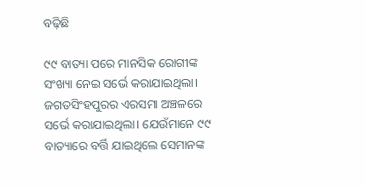ବଢ଼ିଛି

୯୯ ବାତ୍ୟା ପରେ ମାନସିକ ରୋଗୀଙ୍କ ସଂଖ୍ୟା ନେଇ ସର୍ଭେ କରାଯାଇଥିଲା। ଜଗତସିଂହପୁରର ଏରସମା ଅଞ୍ଚଳରେ ସର୍ଭେ କରାଯାଇଥିଲା। ଯେଉଁମାନେ ୯୯ ବାତ୍ୟାରେ ବର୍ତ୍ତି ଯାଇଥିଲେ ସେମାନଙ୍କ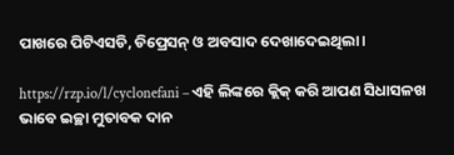ପାଖରେ ପିଟିଏସଡି, ଡିପ୍ରେସନ୍ ଓ ଅବସାଦ ଦେଖାଦେଇଥିଲା।

https://rzp.io/l/cyclonefani – ଏହି ଲିଙ୍କରେ କ୍ଲିକ୍ କରି ଆପଣ ସିଧାସଳଖ ଭାବେ ଇଚ୍ଛା ମୁତାବକ ଦାନ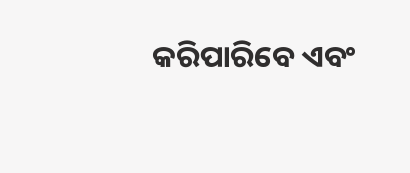କରିପାରିବେ ଏବଂ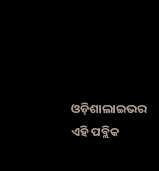ଓଡ଼ିଶାଲାଇଭର ଏହି ପବ୍ଲିକ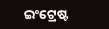ଇଂଟ୍ରେଷ୍ଟ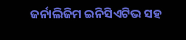ଜର୍ନାଲିଜିମ ଇନିସିଏଟିଭ ସହ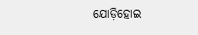ଯୋଡ଼ିହୋଇ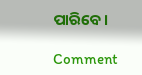ପାରିବେ।

Comment